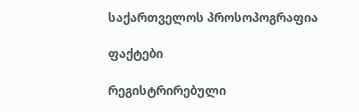საქართველოს პროსოპოგრაფია

ფაქტები

რეგისტრირებული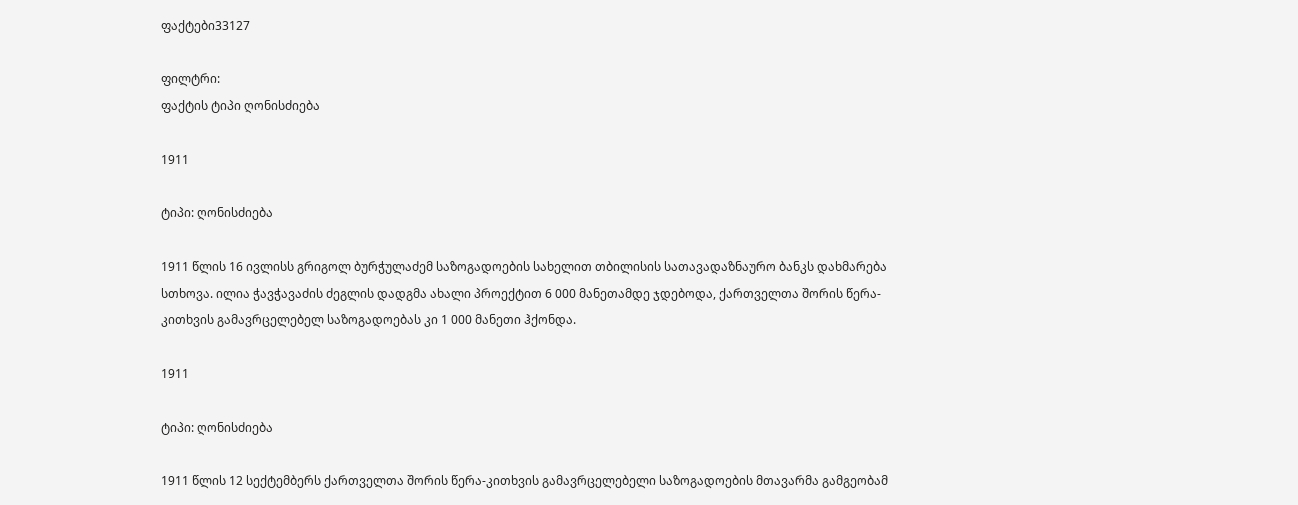ფაქტები33127

ფილტრი:
ფაქტის ტიპი ღონისძიება

1911

ტიპი: ღონისძიება

1911 წლის 16 ივლისს გრიგოლ ბურჭულაძემ საზოგადოების სახელით თბილისის სათავადაზნაურო ბანკს დახმარება სთხოვა. ილია ჭავჭავაძის ძეგლის დადგმა ახალი პროექტით 6 000 მანეთამდე ჯდებოდა, ქართველთა შორის წერა-კითხვის გამავრცელებელ საზოგადოებას კი 1 000 მანეთი ჰქონდა.

1911

ტიპი: ღონისძიება

1911 წლის 12 სექტემბერს ქართველთა შორის წერა-კითხვის გამავრცელებელი საზოგადოების მთავარმა გამგეობამ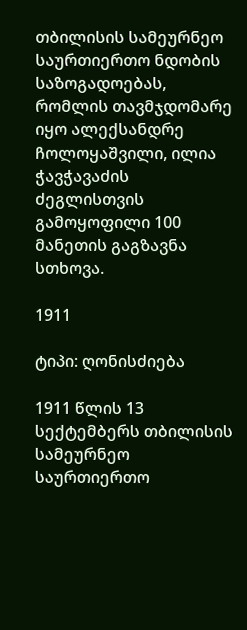თბილისის სამეურნეო საურთიერთო ნდობის საზოგადოებას, რომლის თავმჯდომარე იყო ალექსანდრე ჩოლოყაშვილი, ილია ჭავჭავაძის ძეგლისთვის გამოყოფილი 100 მანეთის გაგზავნა სთხოვა.

1911

ტიპი: ღონისძიება

1911 წლის 13 სექტემბერს თბილისის სამეურნეო საურთიერთო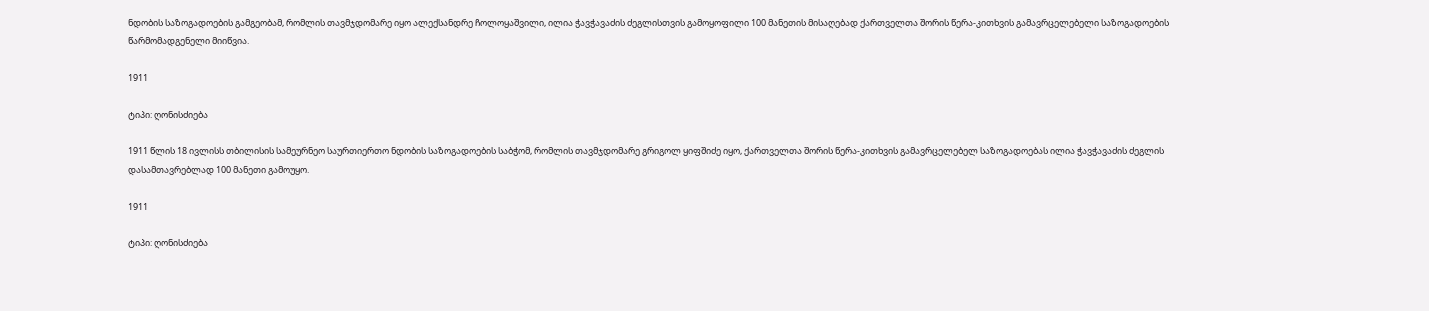ნდობის საზოგადოების გამგეობამ, რომლის თავმჯდომარე იყო ალექსანდრე ჩოლოყაშვილი, ილია ჭავჭავაძის ძეგლისთვის გამოყოფილი 100 მანეთის მისაღებად ქართველთა შორის წერა-კითხვის გამავრცელებელი საზოგადოების წარმომადგენელი მიიწვია.

1911

ტიპი: ღონისძიება

1911 წლის 18 ივლისს თბილისის სამეურნეო საურთიერთო ნდობის საზოგადოების საბჭომ, რომლის თავმჯდომარე გრიგოლ ყიფშიძე იყო, ქართველთა შორის წერა-კითხვის გამავრცელებელ საზოგადოებას ილია ჭავჭავაძის ძეგლის დასამთავრებლად 100 მანეთი გამოუყო.

1911

ტიპი: ღონისძიება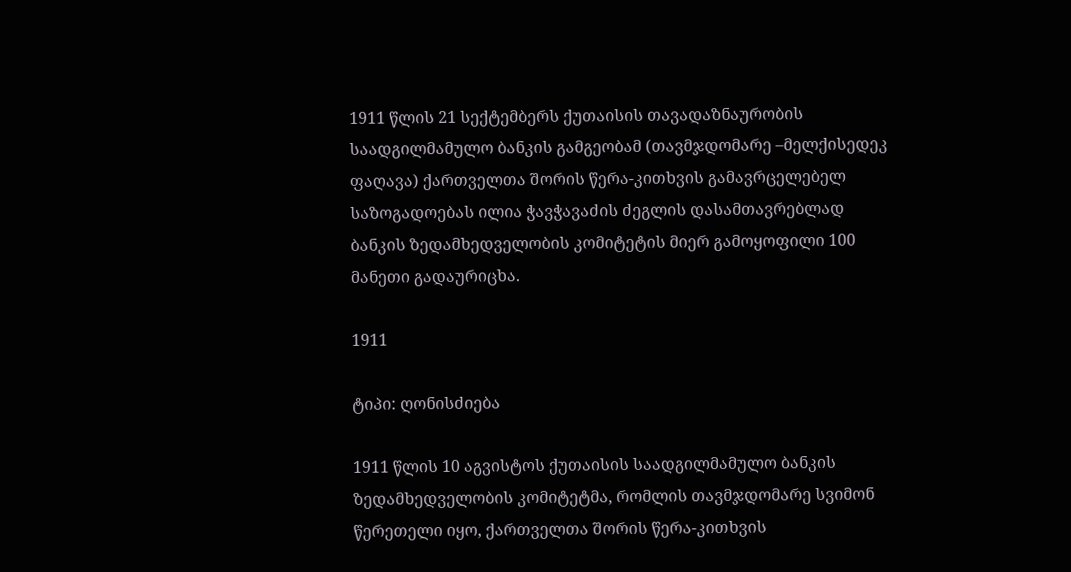1911 წლის 21 სექტემბერს ქუთაისის თავადაზნაურობის საადგილმამულო ბანკის გამგეობამ (თავმჯდომარე –მელქისედეკ ფაღავა) ქართველთა შორის წერა-კითხვის გამავრცელებელ საზოგადოებას ილია ჭავჭავაძის ძეგლის დასამთავრებლად ბანკის ზედამხედველობის კომიტეტის მიერ გამოყოფილი 100 მანეთი გადაურიცხა.

1911

ტიპი: ღონისძიება

1911 წლის 10 აგვისტოს ქუთაისის საადგილმამულო ბანკის ზედამხედველობის კომიტეტმა, რომლის თავმჯდომარე სვიმონ წერეთელი იყო, ქართველთა შორის წერა-კითხვის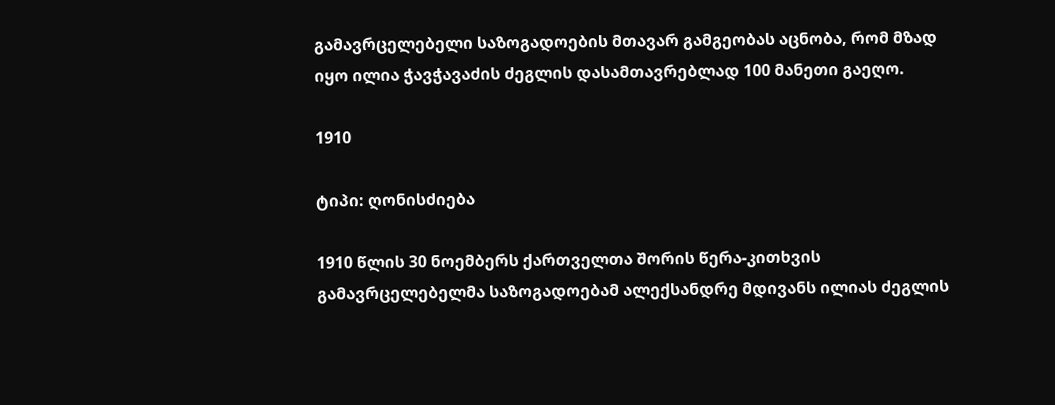გამავრცელებელი საზოგადოების მთავარ გამგეობას აცნობა, რომ მზად იყო ილია ჭავჭავაძის ძეგლის დასამთავრებლად 100 მანეთი გაეღო.

1910

ტიპი: ღონისძიება

1910 წლის 30 ნოემბერს ქართველთა შორის წერა-კითხვის გამავრცელებელმა საზოგადოებამ ალექსანდრე მდივანს ილიას ძეგლის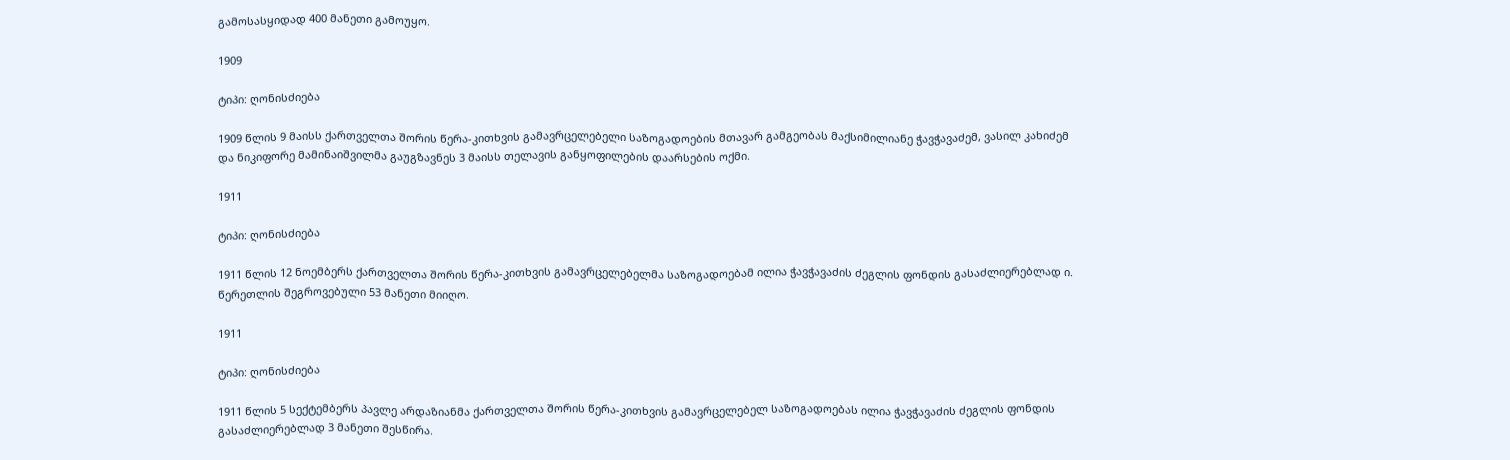გამოსასყიდად 400 მანეთი გამოუყო.

1909

ტიპი: ღონისძიება

1909 წლის 9 მაისს ქართველთა შორის წერა-კითხვის გამავრცელებელი საზოგადოების მთავარ გამგეობას მაქსიმილიანე ჭავჭავაძემ, ვასილ კახიძემ და ნიკიფორე მამინაიშვილმა გაუგზავნეს 3 მაისს თელავის განყოფილების დაარსების ოქმი.

1911

ტიპი: ღონისძიება

1911 წლის 12 ნოემბერს ქართველთა შორის წერა-კითხვის გამავრცელებელმა საზოგადოებამ ილია ჭავჭავაძის ძეგლის ფონდის გასაძლიერებლად ი. წერეთლის შეგროვებული 53 მანეთი მიიღო.

1911

ტიპი: ღონისძიება

1911 წლის 5 სექტემბერს პავლე არდაზიანმა ქართველთა შორის წერა-კითხვის გამავრცელებელ საზოგადოებას ილია ჭავჭავაძის ძეგლის ფონდის გასაძლიერებლად 3 მანეთი შესწირა.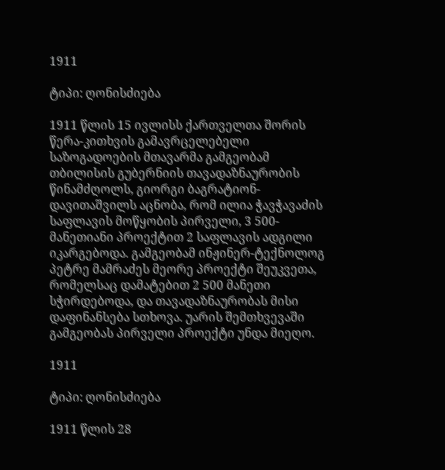1911

ტიპი: ღონისძიება

1911 წლის 15 ივლისს ქართველთა შორის წერა-კითხვის გამავრცელებელი საზოგადოების მთავარმა გამგეობამ თბილისის გუბერნიის თავადაზნაურობის წინამძღოლს, გიორგი ბაგრატიონ-დავითაშვილს აცნობა, რომ ილია ჭავჭავაძის საფლავის მოწყობის პირველი, 3 500-მანეთიანი პროექტით 2 საფლავის ადგილი იკარგებოდა. გამგეობამ ინჟინერ-ტექნოლოგ პეტრე მამრაძეს მეორე პროექტი შეუკვეთა, რომელსაც დამატებით 2 500 მანეთი სჭირდებოდა, და თავადაზნაურობას მისი დაფინანსება სთხოვა. უარის შემთხვევაში გამგეობას პირველი პროექტი უნდა მიეღო.

1911

ტიპი: ღონისძიება

1911 წლის 28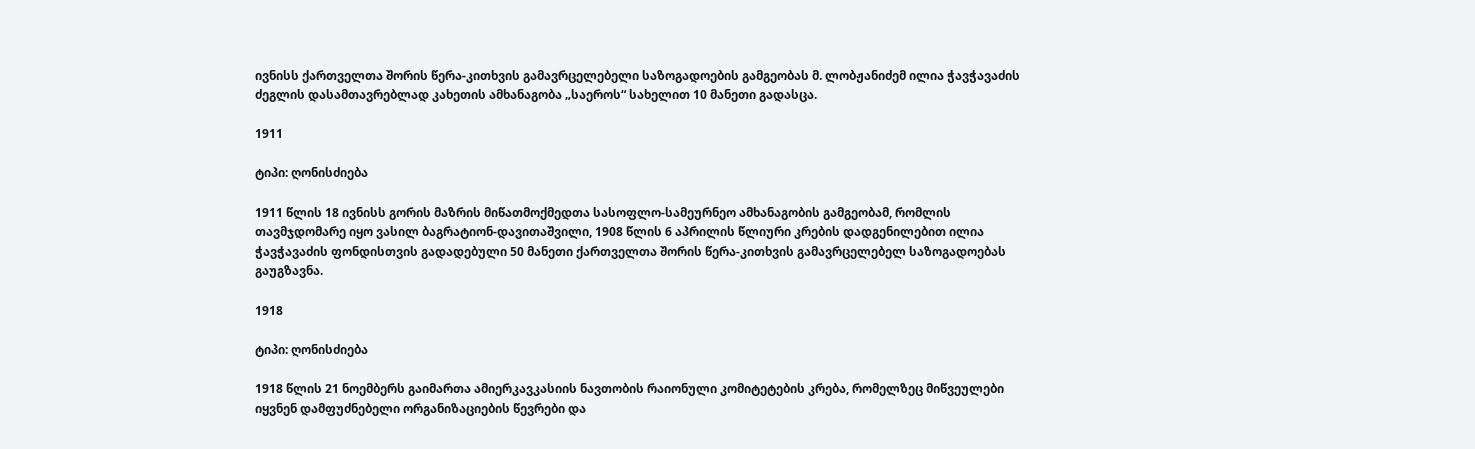ივნისს ქართველთა შორის წერა-კითხვის გამავრცელებელი საზოგადოების გამგეობას მ. ლობჟანიძემ ილია ჭავჭავაძის ძეგლის დასამთავრებლად კახეთის ამხანაგობა „საეროს“ სახელით 10 მანეთი გადასცა.

1911

ტიპი: ღონისძიება

1911 წლის 18 ივნისს გორის მაზრის მიწათმოქმედთა სასოფლო-სამეურნეო ამხანაგობის გამგეობამ, რომლის თავმჯდომარე იყო ვასილ ბაგრატიონ-დავითაშვილი, 1908 წლის 6 აპრილის წლიური კრების დადგენილებით ილია ჭავჭავაძის ფონდისთვის გადადებული 50 მანეთი ქართველთა შორის წერა-კითხვის გამავრცელებელ საზოგადოებას გაუგზავნა.

1918

ტიპი: ღონისძიება

1918 წლის 21 ნოემბერს გაიმართა ამიერკავკასიის ნავთობის რაიონული კომიტეტების კრება, რომელზეც მიწვეულები იყვნენ დამფუძნებელი ორგანიზაციების წევრები და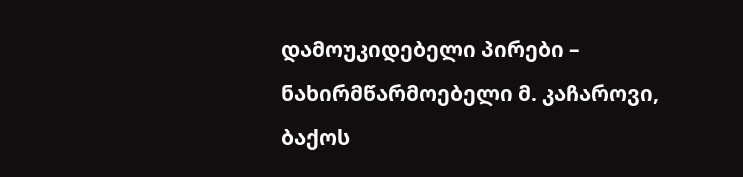დამოუკიდებელი პირები – ნახირმწარმოებელი მ. კაჩაროვი, ბაქოს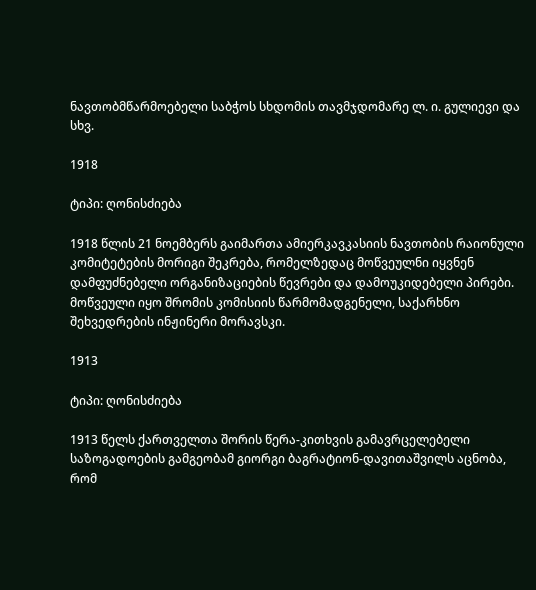ნავთობმწარმოებელი საბჭოს სხდომის თავმჯდომარე ლ. ი. გულიევი და სხვ.

1918

ტიპი: ღონისძიება

1918 წლის 21 ნოემბერს გაიმართა ამიერკავკასიის ნავთობის რაიონული კომიტეტების მორიგი შეკრება, რომელზედაც მოწვეულნი იყვნენ დამფუძნებელი ორგანიზაციების წევრები და დამოუკიდებელი პირები. მოწვეული იყო შრომის კომისიის წარმომადგენელი, საქარხნო შეხვედრების ინჟინერი მორავსკი.

1913

ტიპი: ღონისძიება

1913 წელს ქართველთა შორის წერა-კითხვის გამავრცელებელი საზოგადოების გამგეობამ გიორგი ბაგრატიონ-დავითაშვილს აცნობა, რომ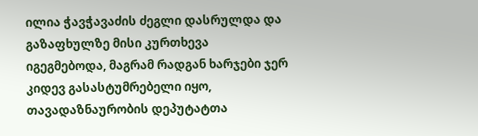ილია ჭავჭავაძის ძეგლი დასრულდა და გაზაფხულზე მისი კურთხევა იგეგმებოდა, მაგრამ რადგან ხარჯები ჯერ კიდევ გასასტუმრებელი იყო, თავადაზნაურობის დეპუტატთა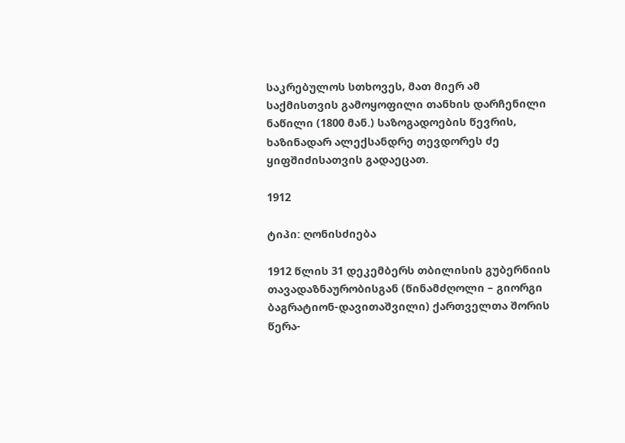საკრებულოს სთხოვეს, მათ მიერ ამ საქმისთვის გამოყოფილი თანხის დარჩენილი ნაწილი (1800 მან.) საზოგადოების წევრის, ხაზინადარ ალექსანდრე თევდორეს ძე ყიფშიძისათვის გადაეცათ.

1912

ტიპი: ღონისძიება

1912 წლის 31 დეკემბერს თბილისის გუბერნიის თავადაზნაურობისგან (წინამძღოლი – გიორგი ბაგრატიონ-დავითაშვილი) ქართველთა შორის წერა-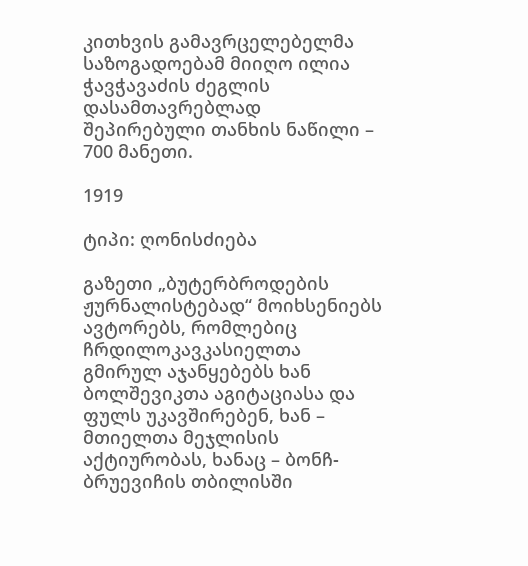კითხვის გამავრცელებელმა საზოგადოებამ მიიღო ილია ჭავჭავაძის ძეგლის დასამთავრებლად შეპირებული თანხის ნაწილი – 700 მანეთი.

1919

ტიპი: ღონისძიება

გაზეთი „ბუტერბროდების ჟურნალისტებად“ მოიხსენიებს ავტორებს, რომლებიც ჩრდილოკავკასიელთა გმირულ აჯანყებებს ხან ბოლშევიკთა აგიტაციასა და ფულს უკავშირებენ, ხან – მთიელთა მეჯლისის აქტიურობას, ხანაც – ბონჩ-ბრუევიჩის თბილისში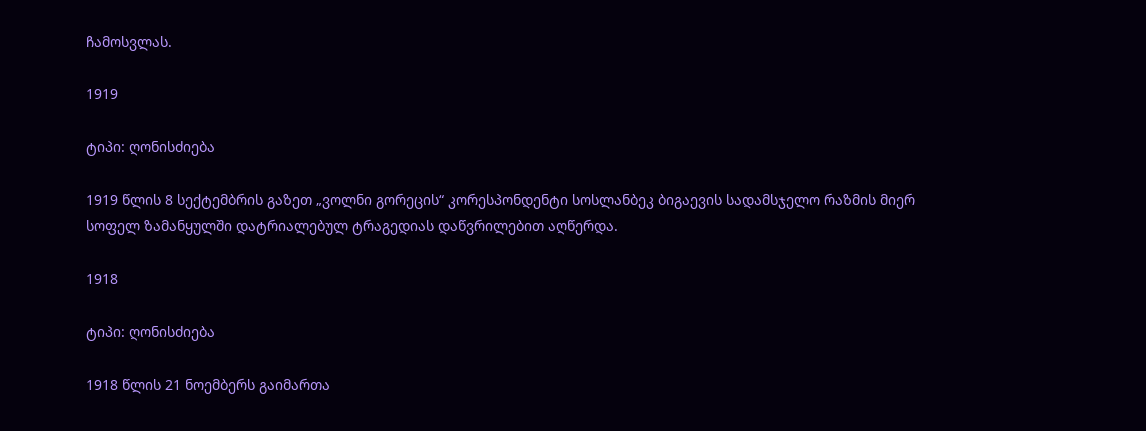ჩამოსვლას.

1919

ტიპი: ღონისძიება

1919 წლის 8 სექტემბრის გაზეთ „ვოლნი გორეცის“ კორესპონდენტი სოსლანბეკ ბიგაევის სადამსჯელო რაზმის მიერ სოფელ ზამანყულში დატრიალებულ ტრაგედიას დაწვრილებით აღწერდა.

1918

ტიპი: ღონისძიება

1918 წლის 21 ნოემბერს გაიმართა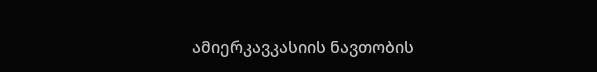ამიერკავკასიის ნავთობის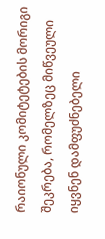რაიონული კომიტეტების მორიგი შეკრება, რომელზეც მიწვეული იყვნენ დამფუძნებელი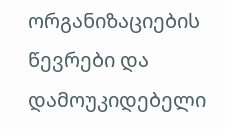ორგანიზაციების წევრები და დამოუკიდებელი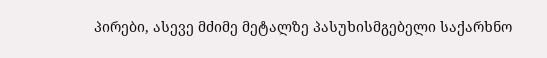პირები, ასევე მძიმე მეტალზე პასუხისმგებელი საქარხნო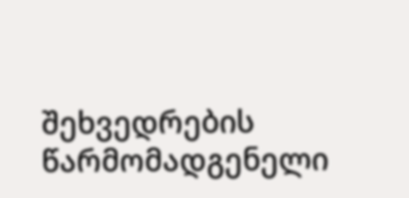შეხვედრების წარმომადგენელი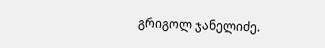გრიგოლ ჯანელიძე.